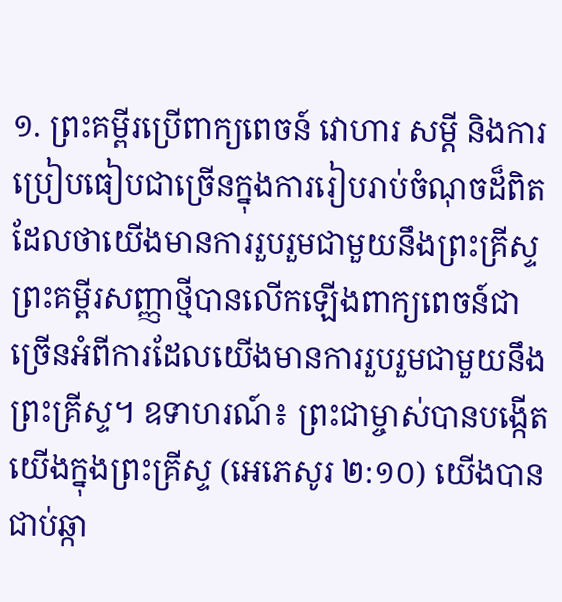១. ព្រះគម្ពីរប្រើពាក្យពេចន៍ វោហារ សម្ដី និងការប្រៀបធៀបជាច្រើនក្នុងការរៀបរាប់ចំណុចដ៏ពិតដែលថាយើងមានការរួបរួមជាមួយនឹងព្រះគ្រីស្ទ
ព្រះគម្ពីរសញ្ញាថ្មីបានលើកឡើងពាក្យពេចន៍ជាច្រើនអំពីការដែលយើងមានការរួបរួមជាមួយនឹងព្រះគ្រីស្ទ។ ឧទាហរណ៍៖ ព្រះជាម្ចាស់បានបង្កើតយើងក្នុងព្រះគ្រីស្ទ (អេភេសូរ ២:១០) យើងបានជាប់ឆ្កា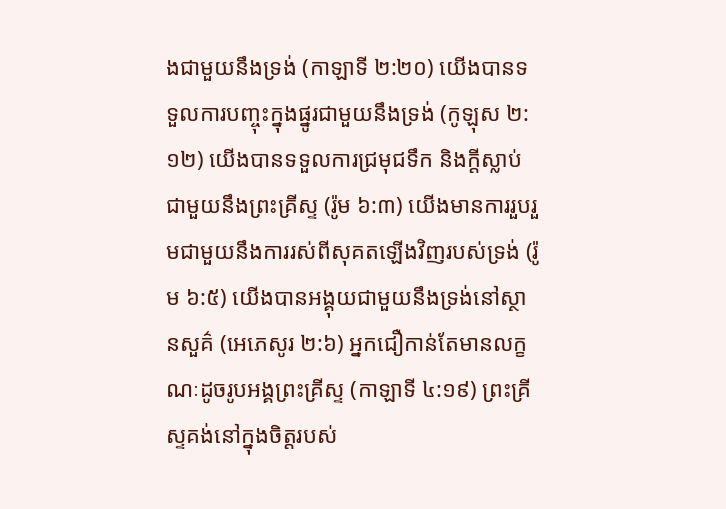ងជាមួយនឹងទ្រង់ (កាឡាទី ២:២០) យើងបានទទួលការបញ្ចុះក្នុងផ្នូរជាមួយនឹងទ្រង់ (កូឡុស ២:១២) យើងបានទទួលការជ្រមុជទឹក និងក្ដីស្លាប់ជាមួយនឹងព្រះគ្រីស្ទ (រ៉ូម ៦:៣) យើងមានការរួបរួមជាមួយនឹងការរស់ពីសុគតឡើងវិញរបស់ទ្រង់ (រ៉ូម ៦:៥) យើងបានអង្គុយជាមួយនឹងទ្រង់នៅស្ថានសួគ៌ (អេភេសូរ ២:៦) អ្នកជឿកាន់តែមានលក្ខណៈដូចរូបអង្គព្រះគ្រីស្ទ (កាឡាទី ៤:១៩) ព្រះគ្រីស្ទគង់នៅក្នុងចិត្តរបស់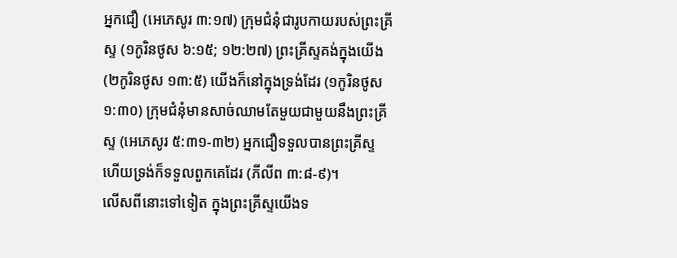អ្នកជឿ (អេភេសូរ ៣:១៧) ក្រុមជំនុំជារូបកាយរបស់ព្រះគ្រីស្ទ (១កូរិនថូស ៦:១៥; ១២:២៧) ព្រះគ្រីស្ទគង់ក្នុងយើង (២កូរិនថូស ១៣:៥) យើងក៏នៅក្នុងទ្រង់ដែរ (១កូរិនថូស ១:៣០) ក្រុមជំនុំមានសាច់ឈាមតែមួយជាមួយនឹងព្រះគ្រីស្ទ (អេភេសូរ ៥:៣១-៣២) អ្នកជឿទទួលបានព្រះគ្រីស្ទ ហើយទ្រង់ក៏ទទួលពួកគេដែរ (ភីលីព ៣:៨-៩)។
លើសពីនោះទៅទៀត ក្នុងព្រះគ្រីស្ទយើងទ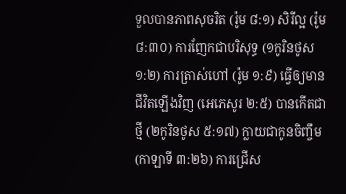ទួលបានភាពសុចរិត (រ៉ូម ៨:១) សិរីល្អ (រ៉ូម ៨:៣០) ការញែកជាបរិសុទ្ធ (១កូរិនថូស ១:២) ការត្រាស់ហៅ (រ៉ូម ១:៩) ធ្វើឲ្យមានជីវិតឡើងវិញ (អេភេសូរ ២:៥) បានកើតជាថ្មី (២កូរិនថូស ៥:១៧) ក្លាយជាកូនចិញ្ចឹម (កាឡាទី ៣:២៦) ការជ្រើស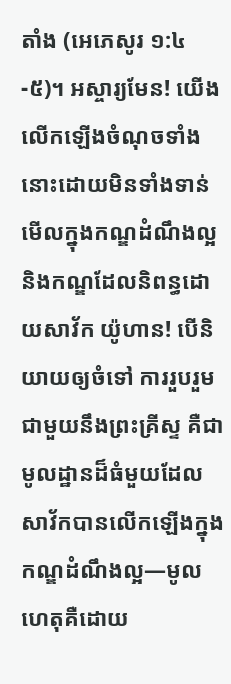តាំង (អេភេសូរ ១:៤-៥)។ អស្ចារ្យមែន! យើងលើកឡើងចំណុចទាំងនោះដោយមិនទាំងទាន់មើលក្នុងកណ្ឌដំណឹងល្អ និងកណ្ឌដែលនិពន្ធដោយសាវ័ក យ៉ូហាន! បើនិយាយឲ្យចំទៅ ការរួបរួមជាមួយនឹងព្រះគ្រីស្ទ គឺជាមូលដ្ឋានដ៏ធំមួយដែលសាវ័កបានលើកឡើងក្នុងកណ្ឌដំណឹងល្អ—មូលហេតុគឺដោយ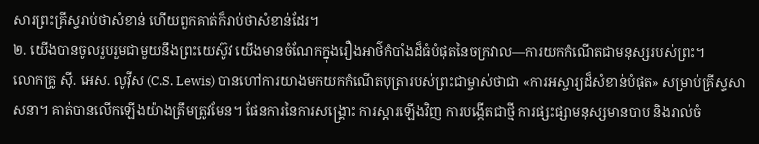សារព្រះគ្រីស្ទរាប់ថាសំខាន់ ហើយពួកគាត់ក៏រាប់ថាសំខាន់ដែរ។
២. យើងបានចូលរួបរួមជាមួយនឹងព្រះយេស៊ូវ យើងមានចំណែកក្នុងរឿងអាថ៌កំបាំងដ៏ធំបំផុតនៃចក្រវាល—ការយកកំណើតជាមនុស្សរបស់ព្រះ។
លោកគ្រូ ស៊ី. អេស. លូវ៉ីស (C.S. Lewis) បានហៅការយាងមកយកកំណើតបុត្រារបស់ព្រះជាម្ចាស់ថាជា «ការអស្ចារ្យដ៏សំខាន់បំផុត» សម្រាប់គ្រីស្ទសាសនា។ គាត់បានលើកឡើងយ៉ាងត្រឹមត្រូវមែន។ ផែនការនៃការសង្គ្រោះ ការស្ដារឡើងវិញ ការបង្កើតជាថ្មី ការផ្សះផ្សាមនុស្សមានបាប និងរាល់ចំ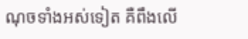ណុចទាំងអស់ទៀត គឺពឹងលើ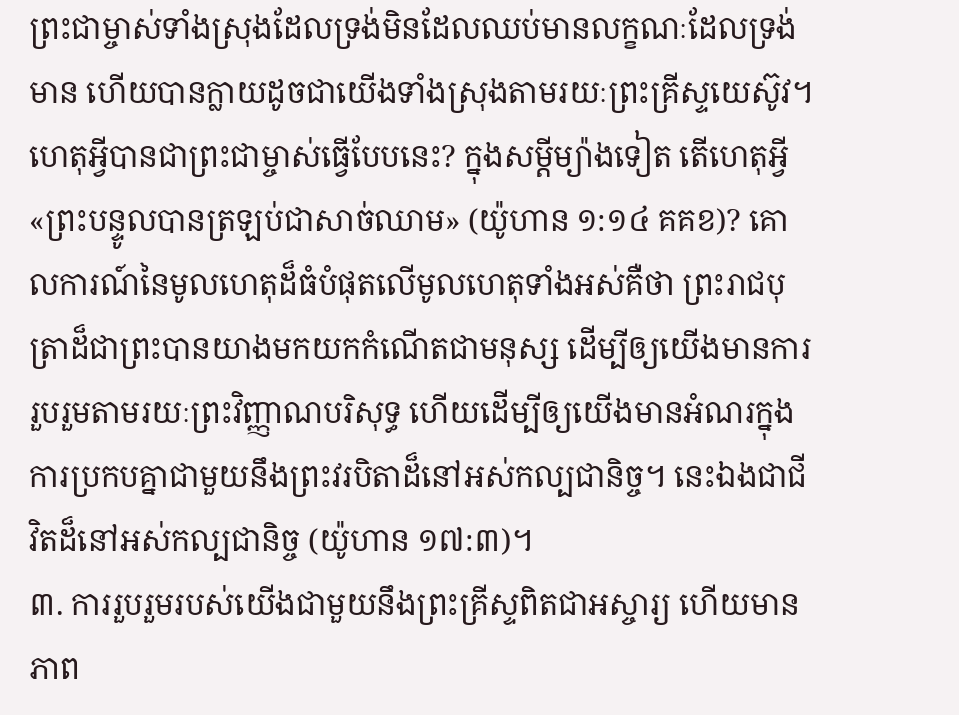ព្រះជាម្ចាស់ទាំងស្រុងដែលទ្រង់មិនដែលឈប់មានលក្ខណៈដែលទ្រង់មាន ហើយបានក្លាយដូចជាយើងទាំងស្រុងតាមរយៈព្រះគ្រីស្ទយេស៊ូវ។ ហេតុអ្វីបានជាព្រះជាម្ចាស់ធ្វើបែបនេះ? ក្នុងសម្ដីម្យ៉ាងទៀត តើហេតុអ្វី«ព្រះបន្ទូលបានត្រឡប់ជាសាច់ឈាម» (យ៉ូហាន ១:១៤ គគខ)? គោលការណ៍នៃមូលហេតុដ៏ធំបំផុតលើមូលហេតុទាំងអស់គឺថា ព្រះរាជបុត្រាដ៏ជាព្រះបានយាងមកយកកំណើតជាមនុស្ស ដើម្បីឲ្យយើងមានការរួបរួមតាមរយៈព្រះវិញ្ញាណបរិសុទ្ធ ហើយដើម្បីឲ្យយើងមានអំណរក្នុងការប្រកបគ្នាជាមួយនឹងព្រះវរបិតាដ៏នៅអស់កល្បជានិច្ច។ នេះឯងជាជីវិតដ៏នៅអស់កល្បជានិច្ច (យ៉ូហាន ១៧:៣)។
៣. ការរួបរួមរបស់យើងជាមួយនឹងព្រះគ្រីស្ទពិតជាអស្ចារ្យ ហើយមានភាព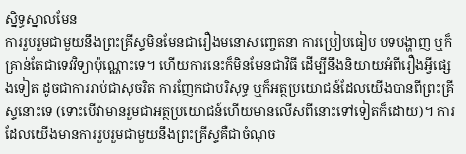ស្និទ្ធស្នាលមែន
ការរួបរួមជាមួយនឹងព្រះគ្រីស្ទមិនមែនជារឿងមនោសញ្ចេតនា ការប្រៀបធៀប បទបង្ហាញ ឬក៏គ្រាន់តែជាទេវវិទ្យាប៉ុណ្ណោះទេ។ ហើយការនេះក៏មិនមែនជាវិធី ដើម្បីនឹងនិយាយអំពីរឿងអ្វីផ្សេងទៀត ដូចជាការរាប់ជាសុចរិត ការញែកជាបរិសុទ្ធ ឬក៏អត្ថប្រយោជន៍ដែលយើងបានពីព្រះគ្រីស្ទនោះទេ (ទោះបើវាមានរួមជាអត្ថប្រយោជន៍ហើយមានលើសពីនោះទៅទៀតក៏ដោយ)។ ការដែលយើងមានការរួបរួមជាមួយនឹងព្រះគ្រីស្ទគឺជាចំណុច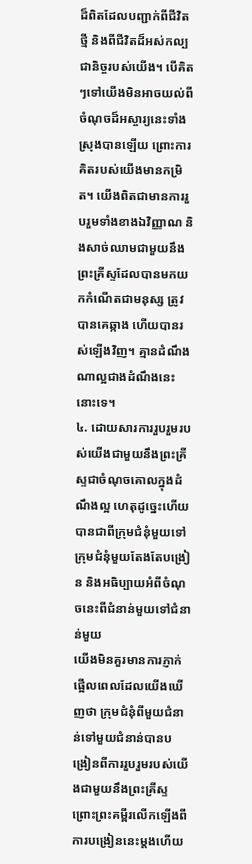ដ៏ពិតដែលបញ្ជាក់ពីជីវិតថ្មី និងពីជីវិតដ៏អស់កល្បជានិច្ចរបស់យើង។ បើគិតៗទៅយើងមិនអាចយល់ពីចំណុចដ៏អស្ចារ្យនេះទាំងស្រុងបានឡើយ ព្រោះការគិតរបស់យើងមានកម្រិត។ យើងពិតជាមានការរួបរួមទាំងខាងឯវិញ្ញាណ និងសាច់ឈាមជាមួយនឹងព្រះគ្រីស្ទដែលបានមកយកកំណើតជាមនុស្ស ត្រូវបានគេឆ្កាង ហើយបានរស់ឡើងវិញ។ គ្មានដំណឹងណាល្អជាងដំណឹងនេះនោះទេ។
៤. ដោយសារការរួបរួមរបស់យើងជាមួយនឹងព្រះគ្រីស្ទជាចំណុចគោលក្នុងដំណឹងល្អ ហេតុដូច្នេះហើយបានជាពីក្រុមជំនុំមួយទៅក្រុមជំនុំមួយតែងតែបង្រៀន និងអធិប្បាយអំពីចំណុចនេះពីជំនាន់មួយទៅជំនាន់មួយ
យើងមិនគួរមានការភ្ញាក់ផ្អើលពេលដែលយើងឃើញថា ក្រុមជំនុំពីមួយជំនាន់ទៅមួយជំនាន់បានបង្រៀនពីការរួបរួមរបស់យើងជាមួយនឹងព្រះគ្រីស្ទ ព្រោះព្រះគម្ពីរលើកឡើងពីការបង្រៀននេះម្ដងហើយ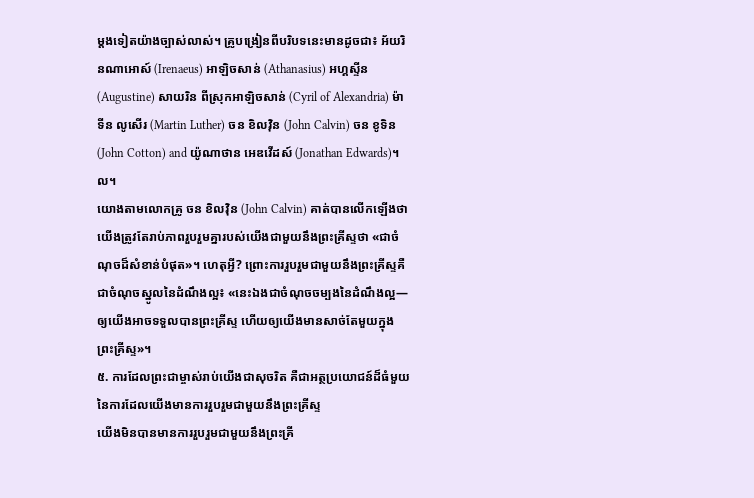ម្ដងទៀតយ៉ាងច្បាស់លាស់។ គ្រូបង្រៀនពីបរិបទនេះមានដូចជា៖ អ័យរិនណាអោស៍ (Irenaeus) អាឡិចសាន់ (Athanasius) អហ្គស្ទីន (Augustine) សាយរិន ពីស្រុកអាឡិចសាន់ (Cyril of Alexandria) ម៉ាទីន លូសើរ (Martin Luther) ចន ខិលវ៉ិន (John Calvin) ចន ខូទិន (John Cotton) and យ៉ូណាថាន អេឌវើដស៍ (Jonathan Edwards)។ល។
យោងតាមលោកគ្រូ ចន ខិលវ៉ិន (John Calvin) គាត់បានលើកឡើងថា យើងត្រូវតែរាប់ភាពរួបរួមគ្នារបស់យើងជាមួយនឹងព្រះគ្រីស្ទថា «ជាចំណុចដ៏សំខាន់បំផុត»។ ហេតុអ្វី? ព្រោះការរួបរួមជាមួយនឹងព្រះគ្រីស្ទគឺជាចំណុចស្នូលនៃដំណឹងល្អ៖ «នេះឯងជាចំណុចចម្បងនៃដំណឹងល្អ—ឲ្យយើងអាចទទួលបានព្រះគ្រីស្ទ ហើយឲ្យយើងមានសាច់តែមួយក្នុងព្រះគ្រីស្ទ»។
៥. ការដែលព្រះជាម្ចាស់រាប់យើងជាសុចរិត គឺជាអត្ថប្រយោជន៍ដ៏ធំមួយនៃការដែលយើងមានការរួបរួមជាមួយនឹងព្រះគ្រីស្ទ
យើងមិនបានមានការរួបរួមជាមួយនឹងព្រះគ្រី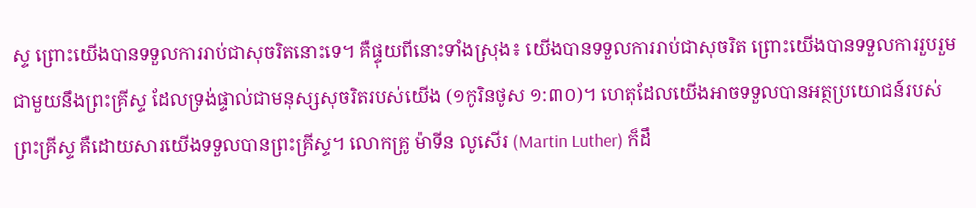ស្ទ ព្រោះយើងបានទទួលការរាប់ជាសុចរិតនោះទេ។ គឺផ្ទុយពីនោះទាំងស្រុង៖ យើងបានទទួលការរាប់ជាសុចរិត ព្រោះយើងបានទទួលការរួបរួមជាមួយនឹងព្រះគ្រីស្ទ ដែលទ្រង់ផ្ទាល់ជាមនុស្សសុចរិតរបស់យើង (១កូរិនថូស ១:៣០)។ ហេតុដែលយើងអាចទទួលបានអត្ថប្រយោជន៍របស់ព្រះគ្រីស្ទ គឺដោយសារយើងទទួលបានព្រះគ្រីស្ទ។ លោកគ្រូ ម៉ាទីន លូសើរ (Martin Luther) ក៏ដឹ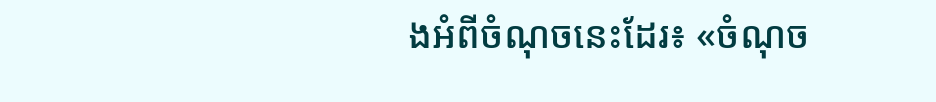ងអំពីចំណុចនេះដែរ៖ «ចំណុច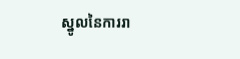ស្នូលនៃការរា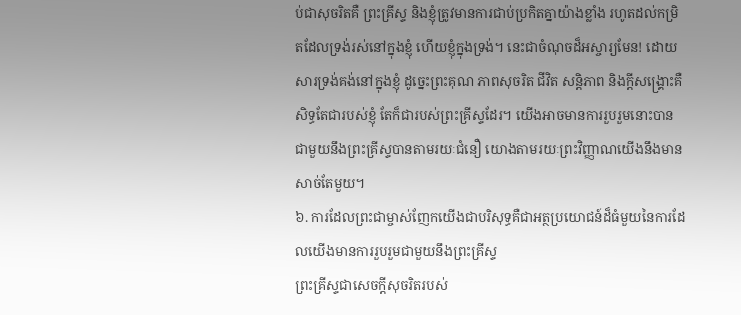ប់ជាសុចរិតគឺ ព្រះគ្រីស្ទ និងខ្ញុំត្រូវមានការជាប់ប្រកិតគ្នាយ៉ាងខ្លាំង រហូតដល់កម្រិតដែលទ្រង់រស់នៅក្នុងខ្ញុំ ហើយខ្ញុំក្នុងទ្រង់។ នេះជាចំណុចដ៏អស្ចារ្យមែន! ដោយសារទ្រង់គង់នៅក្នុងខ្ញុំ ដូច្នេះព្រះគុណ ភាពសុចរិត ជីវិត សន្តិភាព និងក្ដីសង្គ្រោះគឺសិទ្ធតែជារបស់ខ្ញុំ តែក៏ជារបស់ព្រះគ្រីស្ទដែរ។ យើងអាចមានការរួបរួមនោះបានជាមួយនឹងព្រះគ្រីស្ទបានតាមរយៈជំនឿ យោងតាមរយៈព្រះវិញ្ញាណយើងនឹងមានសាច់តែមួយ។
៦. ការដែលព្រះជាម្ចាស់ញែកយើងជាបរិសុទ្ធគឺជាអត្ថប្រយោជន៍ដ៏ធំមួយនៃការដែលយើងមានការរួបរួមជាមួយនឹងព្រះគ្រីស្ទ
ព្រះគ្រីស្ទជាសេចក្ដីសុចរិតរបស់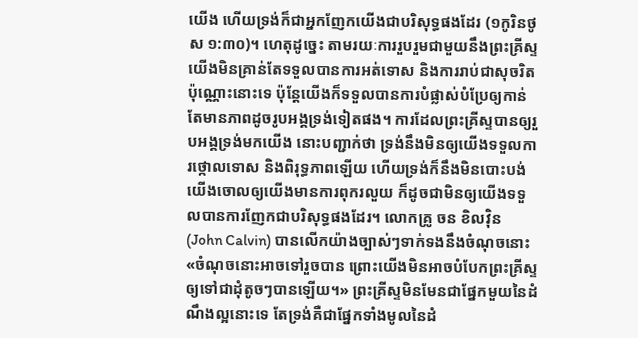យើង ហើយទ្រង់ក៏ជាអ្នកញែកយើងជាបរិសុទ្ធផងដែរ (១កូរិនថូស ១:៣០)។ ហេតុដូច្នេះ តាមរយៈការរួបរួមជាមួយនឹងព្រះគ្រីស្ទ យើងមិនគ្រាន់តែទទួលបានការអត់ទោស និងការរាប់ជាសុចរិតប៉ុណ្ណោះនោះទេ ប៉ុន្តែយើងក៏ទទួលបានការបំផ្លាស់បំប្រែឲ្យកាន់តែមានភាពដូចរូបអង្គទ្រង់ទៀតផង។ ការដែលព្រះគ្រីស្ទបានឲ្យរួបអង្គទ្រង់មកយើង នោះបញ្ជាក់ថា ទ្រង់នឹងមិនឲ្យយើងទទួលការថ្កោលទោស និងពិរុទ្ធភាពឡើយ ហើយទ្រង់ក៏នឹងមិនបោះបង់យើងចោលឲ្យយើងមានការពុករលួយ ក៏ដូចជាមិនឲ្យយើងទទួលបានការញែកជាបរិសុទ្ធផងដែរ។ លោកគ្រូ ចន ខិលវ៉ិន (John Calvin) បានលើកយ៉ាងច្បាស់ៗទាក់ទងនឹងចំណុចនោះ «ចំណុចនោះអាចទៅរួចបាន ព្រោះយើងមិនអាចបំបែកព្រះគ្រីស្ទឲ្យទៅជាដុំតូចៗបានឡើយ។» ព្រះគ្រីស្ទមិនមែនជាផ្នែកមួយនៃដំណឹងល្អនោះទេ តែទ្រង់គឺជាផ្នែកទាំងមូលនៃដំ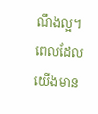ណឹងល្អ។ ពេលដែលយើងមាន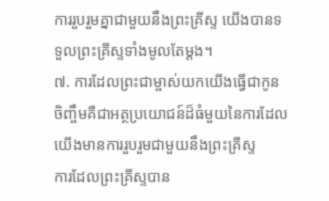ការរួបរួមគ្នាជាមួយនឹងព្រះគ្រីស្ទ យើងបានទទួលព្រះគ្រីស្ទទាំងមូលតែម្ដង។
៧. ការដែលព្រះជាម្ចាស់យកយើងធ្វើជាកូនចិញ្ចឹមគឺជាអត្ថប្រយោជន៍ដ៏ធំមួយនៃការដែលយើងមានការរួបរួមជាមួយនឹងព្រះគ្រីស្ទ
ការដែលព្រះគ្រីស្ទបាន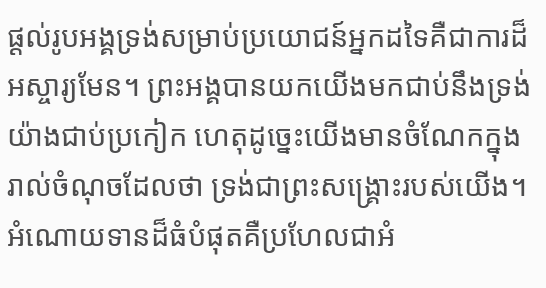ផ្ដល់រូបអង្គទ្រង់សម្រាប់ប្រយោជន៍អ្នកដទៃគឺជាការដ៏អស្ចារ្យមែន។ ព្រះអង្គបានយកយើងមកជាប់នឹងទ្រង់យ៉ាងជាប់ប្រកៀក ហេតុដូច្នេះយើងមានចំណែកក្នុងរាល់ចំណុចដែលថា ទ្រង់ជាព្រះសង្គ្រោះរបស់យើង។ អំណោយទានដ៏ធំបំផុតគឺប្រហែលជាអំ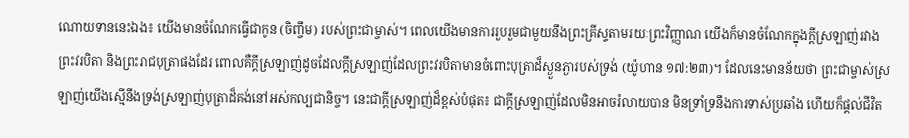ណោយទាននេះឯង៖ យើងមានចំណែកធ្វើជាកូន (ចិញ្ចឹម) របស់ព្រះជាម្ចាស់។ ពេលយើងមានការរួបរួមជាមួយនឹងព្រះគ្រីស្ទតាមរយៈព្រះវិញ្ញាណ យើងក៏មានចំណែកក្នុងក្ដីស្រឡាញ់រវាងព្រះវរបិតា និងព្រះរាជបុត្រាផងដែរ ពោលគឺក្ដីស្រឡាញ់ដូចដែលក្ដីស្រឡាញ់ដែលព្រះវរបិតាមានចំពោះបុត្រាដ៏ស្ងួនភ្ងារបស់ទ្រង់ (យ៉ូហាន ១៧:២៣)។ ដែលនេះមានន័យថា ព្រះជាម្ចាស់ស្រឡាញ់យើងស្មើនឹងទ្រង់ស្រឡាញ់បុត្រាដ៏គង់នៅអស់កល្បជានិច្ច។ នេះជាក្ដីស្រឡាញ់ដ៏ខ្ពស់បំផុត៖ ជាក្ដីស្រឡាញ់ដែលមិនអាចរំលាយបាន មិនទ្រាំទ្រនឹងការទាស់ប្រឆាំង ហើយក៏ផ្ដល់ជីវិត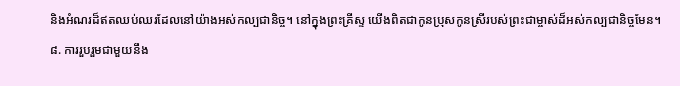និងអំណរដ៏ឥតឈប់ឈរដែលនៅយ៉ាងអស់កល្បជានិច្ច។ នៅក្នុងព្រះគ្រីស្ទ យើងពិតជាកូនប្រុសកូនស្រីរបស់ព្រះជាម្ចាស់ដ៏អស់កល្បជានិច្ចមែន។
៨. ការរួបរួមជាមួយនឹង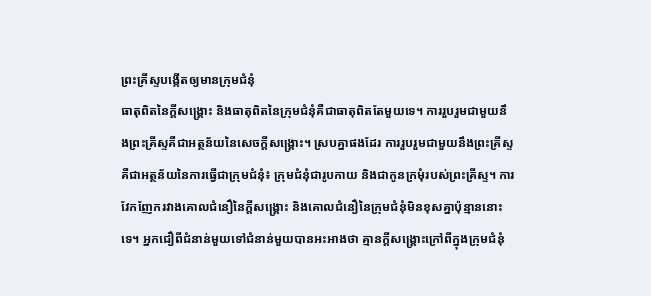ព្រះគ្រីស្ទបង្កើតឲ្យមានក្រុមជំនុំ
ធាតុពិតនៃក្ដីសង្គ្រោះ និងធាតុពិតនៃក្រុមជំនុំគឺជាធាតុពិតតែមួយទេ។ ការរួបរួមជាមួយនឹងព្រះគ្រីស្ទគឺជាអត្ថន័យនៃសេចក្ដីសង្គ្រោះ។ ស្របគ្នាផងដែរ ការរួបរួមជាមួយនឹងព្រះគ្រីស្ទគឺជាអត្ថន័យនៃការធ្វើជាក្រុមជំនុំ៖ ក្រុមជំនុំជារូបកាយ និងជាកូនក្រមុំរបស់ព្រះគ្រីស្ទ។ ការវែកញែករវាងគោលជំនឿនៃក្ដីសង្គ្រោះ និងគោលជំនឿនៃក្រុមជំនុំមិនខុសគ្នាប៉ុន្មាននោះទេ។ អ្នកជឿពីជំនាន់មួយទៅជំនាន់មួយបានអះអាងថា គ្មានក្ដីសង្គ្រោះក្រៅពីក្នុងក្រុមជំនុំ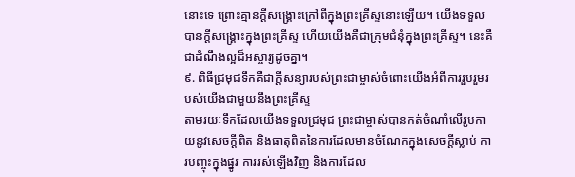នោះទេ ព្រោះគ្មានក្ដីសង្គ្រោះក្រៅពីក្នុងព្រះគ្រីស្ទនោះឡើយ។ យើងទទួលបានក្ដីសង្គ្រោះក្នុងព្រះគ្រីស្ទ ហើយយើងគឺជាក្រុមជំនុំក្នុងព្រះគ្រីស្ទ។ នេះគឺជាដំណឹងល្អដ៏អស្ចារ្យដូចគ្នា។
៩. ពិធីជ្រមុជទឹកគឺជាក្ដីសន្យារបស់ព្រះជាម្ចាស់ចំពោះយើងអំពីការរួបរួមរបស់យើងជាមួយនឹងព្រះគ្រីស្ទ
តាមរយៈទឹកដែលយើងទទួលជ្រមុជ ព្រះជាម្ចាស់បានកត់ចំណាំលើរូបកាយនូវសេចក្ដីពិត និងធាតុពិតនៃការដែលមានចំណែកក្នុងសេចក្ដីស្លាប់ ការបញ្ចុះក្នុងផ្នូរ ការរស់ឡើងវិញ និងការដែល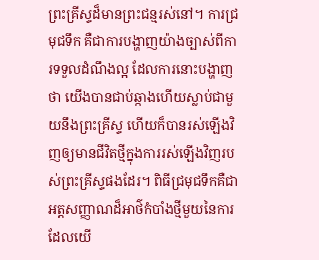ព្រះគ្រីស្ទដ៏មានព្រះជន្មរស់នៅ។ ការជ្រមុជទឹក គឺជាការបង្ហាញយ៉ាងច្បាស់ពីការទទួលដំណឹងល្អ ដែលការនោះបង្ហាញថា យើងបានជាប់ឆ្កាងហើយស្លាប់ជាមួយនឹងព្រះគ្រីស្ទ ហើយក៏បានរស់ឡើងវិញឲ្យមានជីវិតថ្មីក្នុងការរស់ឡើងវិញរបស់ព្រះគ្រីស្ទផងដែរ។ ពិធីជ្រមុជទឹកគឺជាអត្តសញ្ញាណដ៏អាថ៌កំបាំងថ្មីមួយនៃការដែលយើ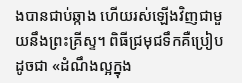ងបានជាប់ឆ្កាង ហើយរស់ឡើងវិញជាមួយនឹងព្រះគ្រីស្ទ។ ពិធីជ្រមុជទឹកគឺប្រៀបដូចជា «ដំណឹងល្អក្នុង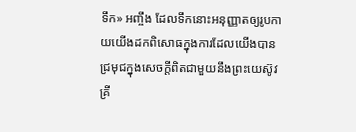ទឹក» អញ្ចឹង ដែលទឹកនោះអនុញ្ញាតឲ្យរូបកាយយើងដកពិសោធក្នុងការដែលយើងបានជ្រមុជក្នុងសេចក្ដីពិតជាមួយនឹងព្រះយេស៊ូវគ្រី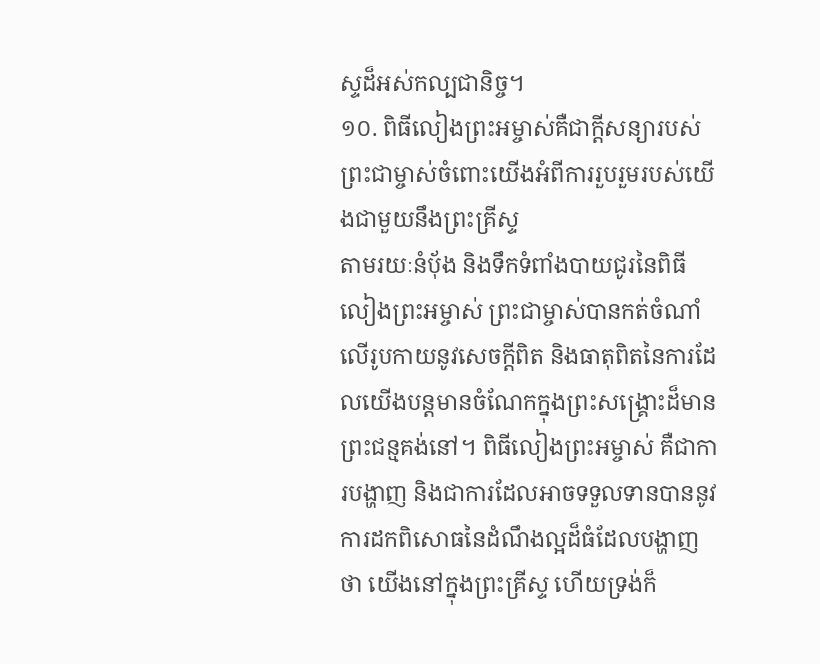ស្ទដ៏អស់កល្បជានិច្ច។
១០. ពិធីលៀងព្រះអម្ចាស់គឺជាក្ដីសន្យារបស់ព្រះជាម្ចាស់ចំពោះយើងអំពីការរួបរួមរបស់យើងជាមួយនឹងព្រះគ្រីស្ទ
តាមរយៈនំបុ័ង និងទឹកទំពាំងបាយជូរនៃពិធីលៀងព្រះអម្ចាស់ ព្រះជាម្ចាស់បានកត់ចំណាំលើរូបកាយនូវសេចក្ដីពិត និងធាតុពិតនៃការដែលយើងបន្តមានចំណែកក្នុងព្រះសង្គ្រោះដ៏មានព្រះជន្មគង់នៅ។ ពិធីលៀងព្រះអម្ចាស់ គឺជាការបង្ហាញ និងជាការដែលអាចទទួលទានបាននូវការដកពិសោធនៃដំណឹងល្អដ៏ធំដែលបង្ហាញថា យើងនៅក្នុងព្រះគ្រីស្ទ ហើយទ្រង់ក៏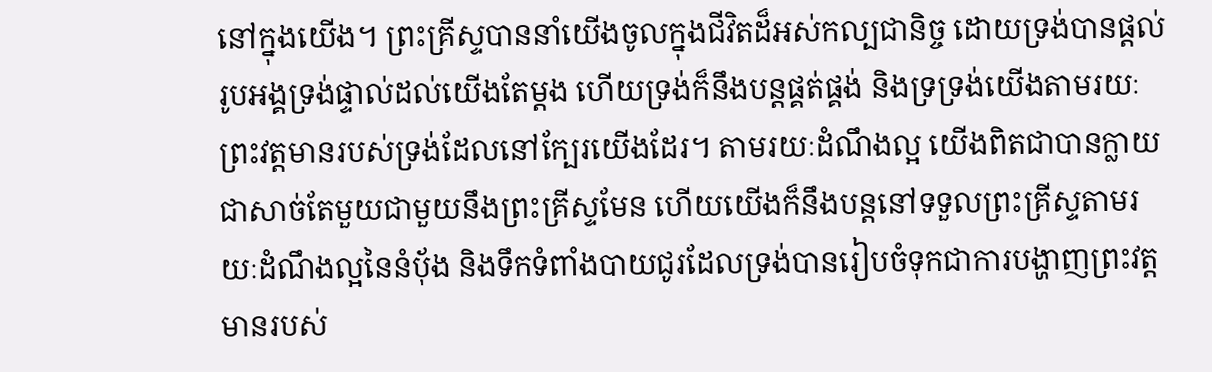នៅក្នុងយើង។ ព្រះគ្រីស្ទបាននាំយើងចូលក្នុងជីវិតដ៏អស់កល្បជានិច្ច ដោយទ្រង់បានផ្ដល់រូបអង្គទ្រង់ផ្ទាល់ដល់យើងតែម្ដង ហើយទ្រង់ក៏នឹងបន្តផ្គត់ផ្គង់ និងទ្រទ្រង់យើងតាមរយៈព្រះវត្តមានរបស់ទ្រង់ដែលនៅក្បែរយើងដែរ។ តាមរយៈដំណឹងល្អ យើងពិតជាបានក្លាយជាសាច់តែមួយជាមួយនឹងព្រះគ្រីស្ទមែន ហើយយើងក៏នឹងបន្តនៅទទួលព្រះគ្រីស្ទតាមរយៈដំណឹងល្អនៃនំប៉័ង និងទឹកទំពាំងបាយជូរដែលទ្រង់បានរៀបចំទុកជាការបង្ហាញព្រះវត្តមានរបស់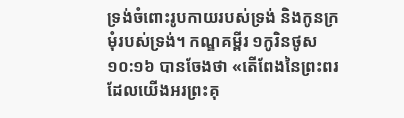ទ្រង់ចំពោះរូបកាយរបស់ទ្រង់ និងកូនក្រមុំរបស់ទ្រង់។ កណ្ឌគម្ពីរ ១កូរិនថូស ១០:១៦ បានចែងថា «តើពែងនៃព្រះពរដែលយើងអរព្រះគុ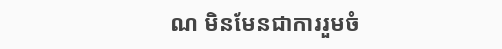ណ មិនមែនជាការរួមចំ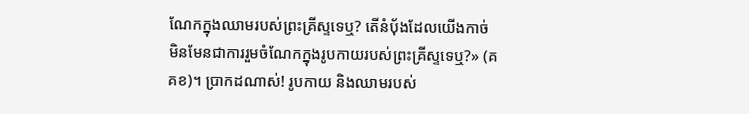ណែកក្នុងឈាមរបស់ព្រះគ្រីស្ទទេឬ? តើនំប៉័ងដែលយើងកាច់ មិនមែនជាការរួមចំណែកក្នុងរូបកាយរបស់ព្រះគ្រីស្ទទេឬ?» (គគខ)។ ប្រាកដណាស់! រូបកាយ និងឈាមរបស់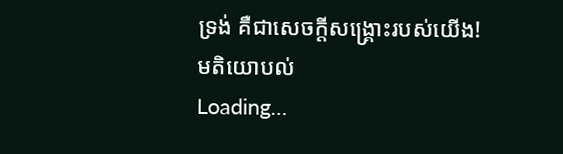ទ្រង់ គឺជាសេចក្ដីសង្គ្រោះរបស់យើង!
មតិយោបល់
Loading…